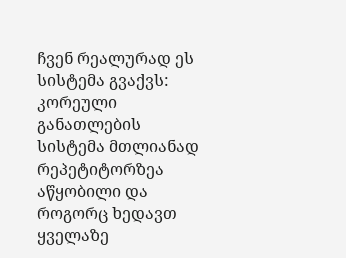ჩვენ რეალურად ეს სისტემა გვაქვს:
კორეული განათლების სისტემა მთლიანად რეპეტიტორზეა აწყობილი და როგორც ხედავთ ყველაზე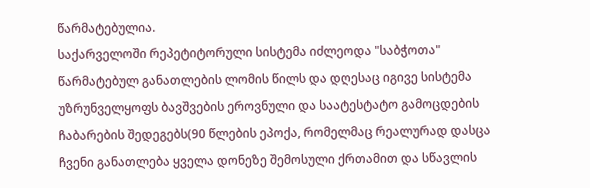წარმატებულია.
საქარველოში რეპეტიტორული სისტემა იძლეოდა "საბჭოთა" წარმატებულ განათლების ლომის წილს და დღესაც იგივე სისტემა უზრუნველყოფს ბავშვების ეროვნული და საატესტატო გამოცდების ჩაბარების შედეგებს(90 წლების ეპოქა, რომელმაც რეალურად დასცა ჩვენი განათლება ყველა დონეზე შემოსული ქრთამით და სწავლის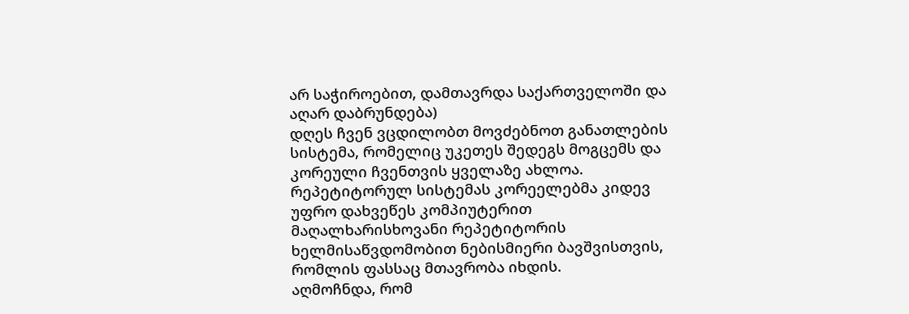არ საჭიროებით, დამთავრდა საქართველოში და აღარ დაბრუნდება)
დღეს ჩვენ ვცდილობთ მოვძებნოთ განათლების სისტემა, რომელიც უკეთეს შედეგს მოგცემს და კორეული ჩვენთვის ყველაზე ახლოა.
რეპეტიტორულ სისტემას კორეელებმა კიდევ უფრო დახვეწეს კომპიუტერით მაღალხარისხოვანი რეპეტიტორის ხელმისაწვდომობით ნებისმიერი ბავშვისთვის, რომლის ფასსაც მთავრობა იხდის.
აღმოჩნდა, რომ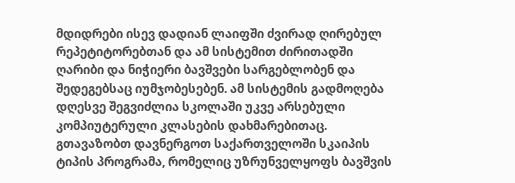მდიდრები ისევ დადიან ლაიფში ძვირად ღირებულ რეპეტიტორებთან და ამ სისტემით ძირითადში ღარიბი და ნიჭიერი ბავშვები სარგებლობენ და შედეგებსაც იუმჯობესებენ. ამ სისტემის გადმოღება დღესვე შეგვიძლია სკოლაში უკვე არსებული კომპიუტერული კლასების დახმარებითაც.
გთავაზობთ დავნერგოთ საქართველოში სკაიპის ტიპის პროგრამა, რომელიც უზრუნველყოფს ბავშვის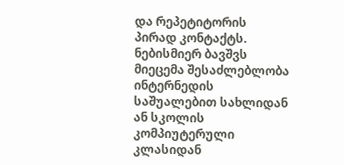და რეპეტიტორის პირად კონტაქტს. ნებისმიერ ბავშვს მიეცემა შესაძლებლობა ინტერნედის საშუალებით სახლიდან ან სკოლის კომპიუტერული კლასიდან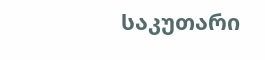საკუთარი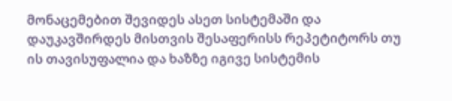მონაცემებით შევიდეს ასეთ სისტემაში და დაუკავშირდეს მისთვის შესაფერისს რეპეტიტორს თუ ის თავისუფალია და ხაზზე იგივე სისტემის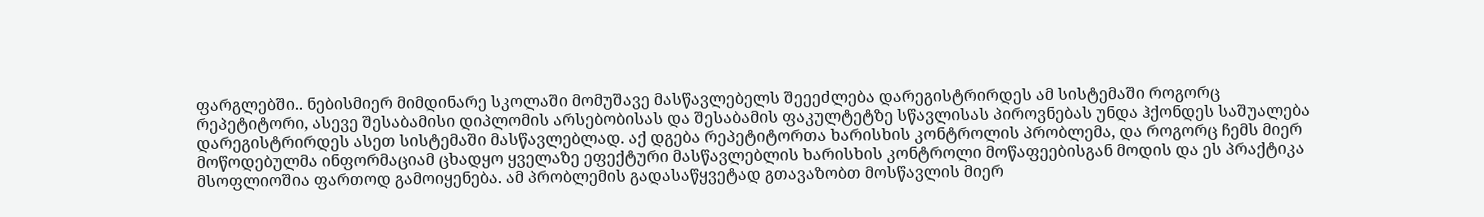ფარგლებში.. ნებისმიერ მიმდინარე სკოლაში მომუშავე მასწავლებელს შეეეძლება დარეგისტრირდეს ამ სისტემაში როგორც რეპეტიტორი, ასევე შესაბამისი დიპლომის არსებობისას და შესაბამის ფაკულტეტზე სწავლისას პიროვნებას უნდა ჰქონდეს საშუალება დარეგისტრირდეს ასეთ სისტემაში მასწავლებლად. აქ დგება რეპეტიტორთა ხარისხის კონტროლის პრობლემა, და როგორც ჩემს მიერ მოწოდებულმა ინფორმაციამ ცხადყო ყველაზე ეფექტური მასწავლებლის ხარისხის კონტროლი მოწაფეებისგან მოდის და ეს პრაქტიკა მსოფლიოშია ფართოდ გამოიყენება. ამ პრობლემის გადასაწყვეტად გთავაზობთ მოსწავლის მიერ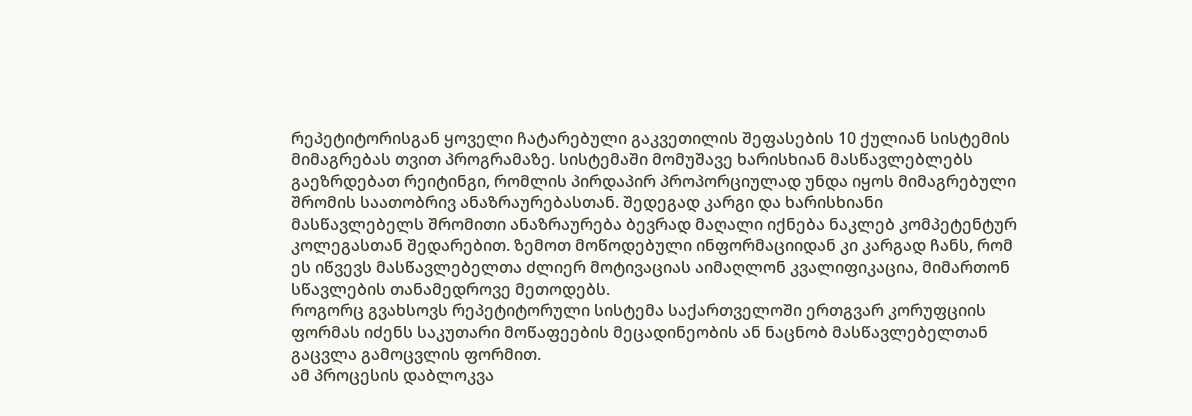რეპეტიტორისგან ყოველი ჩატარებული გაკვეთილის შეფასების 10 ქულიან სისტემის მიმაგრებას თვით პროგრამაზე. სისტემაში მომუშავე ხარისხიან მასწავლებლებს გაეზრდებათ რეიტინგი, რომლის პირდაპირ პროპორციულად უნდა იყოს მიმაგრებული შრომის საათობრივ ანაზრაურებასთან. შედეგად კარგი და ხარისხიანი მასწავლებელს შრომითი ანაზრაურება ბევრად მაღალი იქნება ნაკლებ კომპეტენტურ კოლეგასთან შედარებით. ზემოთ მოწოდებული ინფორმაციიდან კი კარგად ჩანს, რომ ეს იწვევს მასწავლებელთა ძლიერ მოტივაციას აიმაღლონ კვალიფიკაცია, მიმართონ სწავლების თანამედროვე მეთოდებს.
როგორც გვახსოვს რეპეტიტორული სისტემა საქართველოში ერთგვარ კორუფციის ფორმას იძენს საკუთარი მოწაფეების მეცადინეობის ან ნაცნობ მასწავლებელთან გაცვლა გამოცვლის ფორმით.
ამ პროცესის დაბლოკვა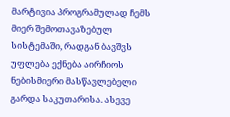მარტივია პროგრამულად ჩემს მიერ შემოთავაზებულ სისტემაში, რადგან ბავშვს უფლება ექნება აირჩიოს ნებისმიერი მასწავლებელი გარდა საკუთარისა. ასევე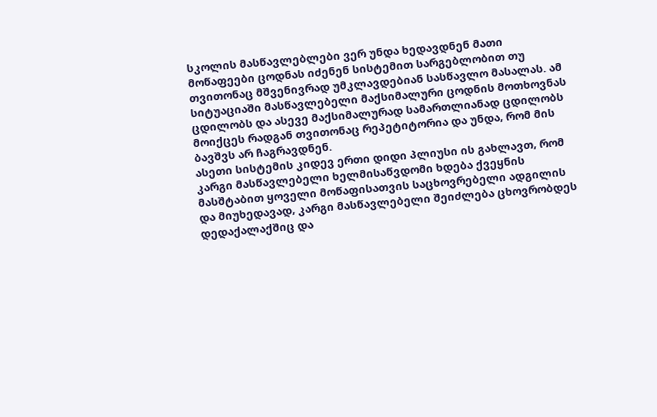სკოლის მასწავლებლები ვერ უნდა ხედავდნენ მათი მოწაფეები ცოდნას იძენენ სისტემით სარგებლობით თუ თვითონაც მშვენივრად უმკლავდებიან სასწავლო მასალას. ამ სიტუაციაში მასწავლებელი მაქსიმალური ცოდნის მოთხოვნას ცდილობს და ასევე მაქსიმალურად სამართლიანად ცდილობს მოიქცეს რადგან თვითონაც რეპეტიტორია და უნდა, რომ მის ბავშვს არ ჩაგრავდნენ.
ასეთი სისტემის კიდევ ერთი დიდი პლიუსი ის გახლავთ, რომ კარგი მასწავლებელი ხელმისაწვდომი ხდება ქვეყნის მასშტაბით ყოველი მოწაფისათვის საცხოვრებელი ადგილის და მიუხედავად, კარგი მასწავლებელი შეიძლება ცხოვრობდეს დედაქალაქშიც და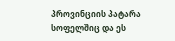პროვინციის პატარა სოფელშიც და ეს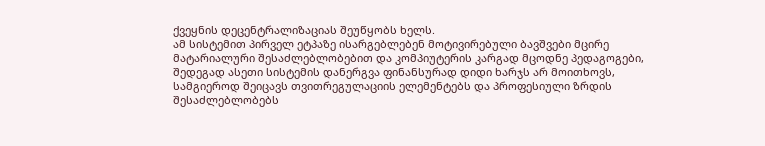ქვეყნის დეცენტრალიზაციას შეუწყობს ხელს.
ამ სისტემით პირველ ეტპაზე ისარგებლებენ მოტივირებული ბავშვები მცირე მატარიალური შესაძლებლობებით და კომპიუტერის კარგად მცოდნე პედაგოგები, შედეგად ასეთი სისტემის დანერგვა ფინანსურად დიდი ხარჯს არ მოითხოვს, სამგიეროდ შეიცავს თვითრეგულაციის ელემენტებს და პროფესიული ზრდის შესაძლებლობებს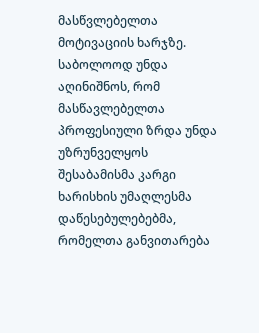მასწვლებელთა მოტივაციის ხარჯზე.
საბოლოოდ უნდა აღინიშნოს, რომ მასწავლებელთა პროფესიული ზრდა უნდა უზრუნველყოს შესაბამისმა კარგი ხარისხის უმაღლესმა დაწესებულებებმა, რომელთა განვითარება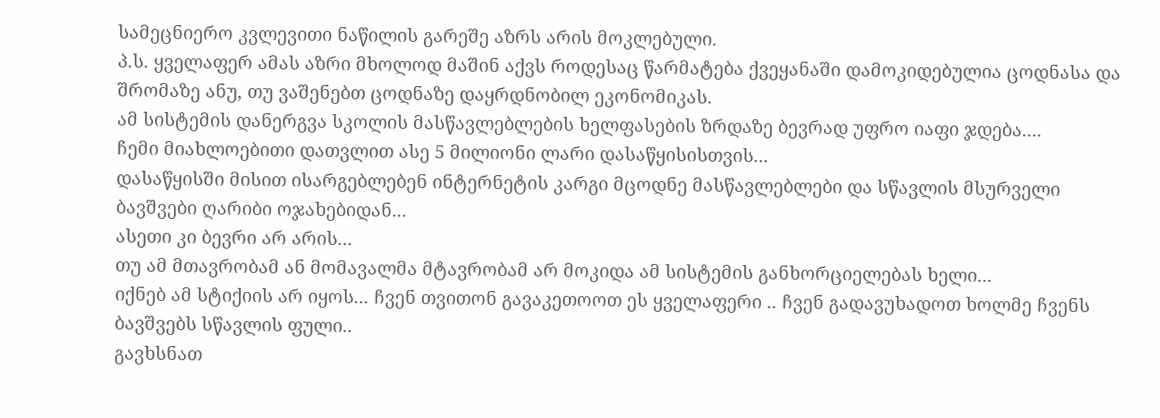სამეცნიერო კვლევითი ნაწილის გარეშე აზრს არის მოკლებული.
პ.ს. ყველაფერ ამას აზრი მხოლოდ მაშინ აქვს როდესაც წარმატება ქვეყანაში დამოკიდებულია ცოდნასა და შრომაზე ანუ, თუ ვაშენებთ ცოდნაზე დაყრდნობილ ეკონომიკას.
ამ სისტემის დანერგვა სკოლის მასწავლებლების ხელფასების ზრდაზე ბევრად უფრო იაფი ჯდება....
ჩემი მიახლოებითი დათვლით ასე 5 მილიონი ლარი დასაწყისისთვის...
დასაწყისში მისით ისარგებლებენ ინტერნეტის კარგი მცოდნე მასწავლებლები და სწავლის მსურველი ბავშვები ღარიბი ოჯახებიდან...
ასეთი კი ბევრი არ არის...
თუ ამ მთავრობამ ან მომავალმა მტავრობამ არ მოკიდა ამ სისტემის განხორციელებას ხელი...
იქნებ ამ სტიქიის არ იყოს... ჩვენ თვითონ გავაკეთოოთ ეს ყველაფერი .. ჩვენ გადავუხადოთ ხოლმე ჩვენს ბავშვებს სწავლის ფული..
გავხსნათ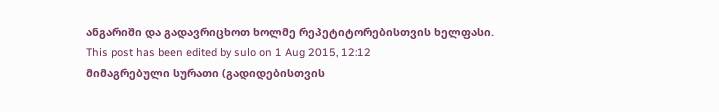ანგარიში და გადავრიცხოთ ხოლმე რეპეტიტორებისთვის ხელფასი.
This post has been edited by sulo on 1 Aug 2015, 12:12
მიმაგრებული სურათი (გადიდებისთვის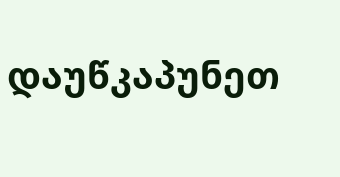დაუწკაპუნეთ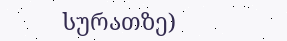სურათზე)